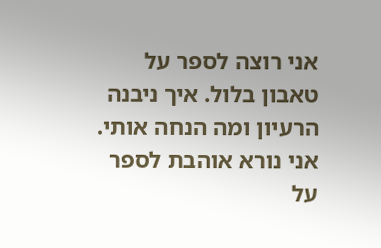אני רוצה לספר על טאבון בלול. איך ניבנה הרעיון ומה הנחה אותי. אני נורא אוהבת לספר על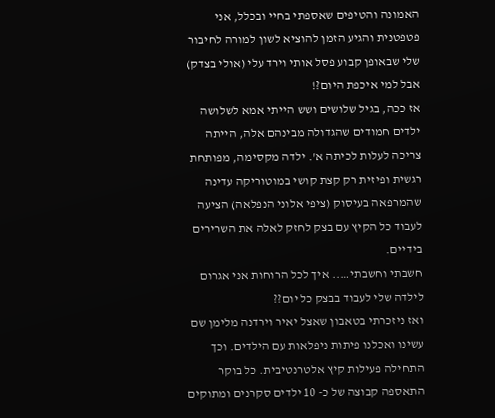האמונה והטיפים שאספתי בחיי ובכלל, אני פטפטנית והגיע הזמן להוציא לשון למורה לחיבור שלי שבאופן קבוע פסל אותי וירד עלי (אולי בצדק) אבל למי איכפת היום?!
אז ככה, בגיל שלושים ושש הייתי אמא לשלושה ילדים חמודים שהגדולה מבינהם אלה, הייתה צריכה לעלות לכיתה א'. ילדה מקסימה, מפותחת רגשית ופיזית רק קצת קושי במוטוריקה עדינה שהמרפאה בעיסוק (ציפי אלוני הנפלאה) הציעה לעבוד כל הקיץ עם בצק לחזק לאלה את השרירים בידיים.
חשבתי וחשבתי….. איך לכל הרוחות אני אגרום לילדה שלי לעבוד בבצק כל יום??
ואז ניזכרתי בטאבון שאצל יאיר וירדנה מלימן שם עשינו ואכלנו פיתות ניפלאות עם הילדים. וכך התחילה פעילות קיץ אלטרנטיבית. כל בוקר התאספה קבוצה של כ- 10 ילדים סקרנים ומתוקים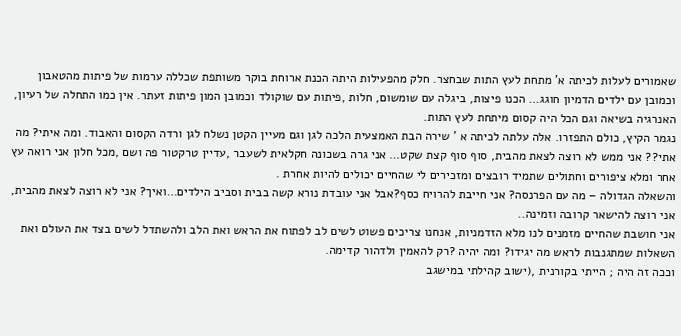שאמורים לעלות לכיתה א' מתחת לעץ התות שבחצר. חלק מהפעילות היתה הכנת ארוחת בוקר משותפת שכללה ערמות של פיתות מהטאבון וכמובן עם ילדים הדמיון חוגג… הכנו פיצות, ביגלה עם שומשום, חלות ,פיתות עם שוקולד וכמובן המון פיתות זעתר. אין כמו התחלה של רעיון, האנרגיה בשיאה וגם הכל היה קסום מיתחת לעץ התות.
נגמר הקיץ, כולם התפזרו. אלה עלתה לכיתה א ' שירה הבת האמצעית הלכה לגן וגם מעיין הקטן נשלח לגן ורדה הקסום והאבוד. ומה איתי? מה אתי?? אני ממש לא רוצה לצאת מהבית, סוף סוף קצת שקט… אני גרה בשכונה חקלאית לשעבר ,עדיין טרקטור פה ושם ,מכל חלון אני רואה עץ אחר ומלא ציפורים וחתולים שתמיד רובצים ומזכירים לי שהחיים יכולים להיות אחרת .
והשאלה הגדולה – מה עם הפרנסה? אני חייבת להרויח כסף?אבל אני עובדת נורא קשה בבית וסביב הילדים…ואיך? אני לא רוצה לצאת מהבית, אני רוצה להישאר קרובה וזמינה..
אני חושבת שהחיים מזמנים לנו מלא הזדמניות, אנחנו צריכים פשוט לשים לב לפתוח את הראש ואת הלב ולהשתדל לשים בצד את העולם ואת השאלות שמתגנבות לראש מה יגידו? ומה יהיה ?רק להאמין ולדהור קדימה.
וככה זה היה ; הייתי בקורנית ,(ישוב קהילתי במישגב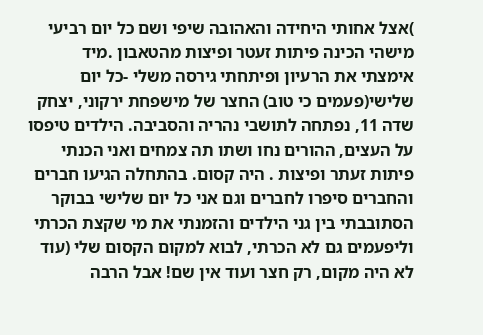)אצל אחותי היחידה והאהובה שיפי ושם כל יום רביעי מישהי הכינה פיתות זעטר ופיצות מהטאבון .מיד אימצתי את הרעיון ופיתחתי גירסה משלי -כל יום שלישי(פעמים כי טוב) החצר של מישפחת ירקוני, יצחק שדה 11, נפתחה לתושבי נהריה והסביבה. הילדים טיפסו על העצים, ההורים נחו ושתו תה צמחים ואני הכנתי פיתות זעתר ופיצות . היה קסום. בהתחלה הגיעו חברים והחברים סיפרו לחברים וגם אני כל יום שלישי בבוקר הסתובבתי בין גני הילדים והזמנתי את מי שקצת הכרתי וליפעמים גם לא הכרתי, לבוא למקום הקסום שלי (עוד לא היה מקום, רק חצר ועוד אין שם! אבל הרבה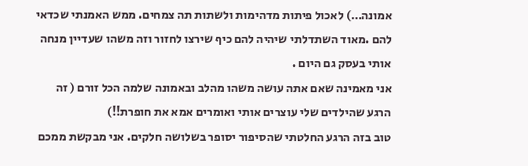אמונה…) לאכול פיתות מדהימות ולשתות תה צמחים. ממש האמנתי שכדאי להם .מאוד השתדלתי שיהיה להם כיף שירצו לחזור וזה משהו שעדיין מנחה אותי בעסק גם היום .
אני מאמינה שאם אתה עושה משהו מהלב ובאמונה שלמה הכל זורם ( זה הרגע שהילדים שלי עוצרים אותי ואומרים אמא את חופרת!!)
טוב בזה הרגע החלטתי שהסיפור יסופר בשלושה חלקים. אני מבקשת ממכם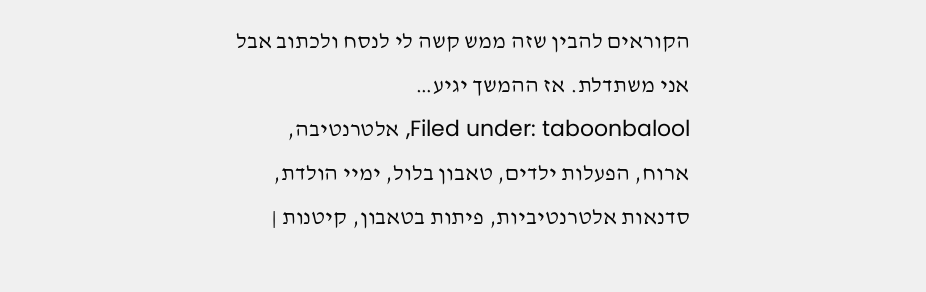הקוראים להבין שזה ממש קשה לי לנסח ולכתוב אבל אני משתדלת. אז ההמשך יגיע…
Filed under: taboonbalool, אלטרנטיבה, ארוח, הפעלות ילדים, טאבון בלול, ימיי הולדת, סדנאות אלטרנטיביות, פיתות בטאבון, קיטנות |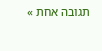תגובה אחת »